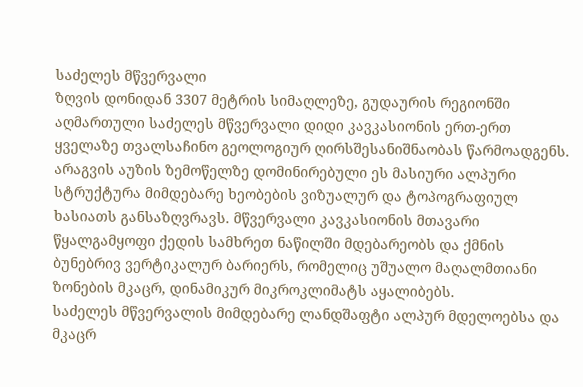საძელეს მწვერვალი
ზღვის დონიდან 3307 მეტრის სიმაღლეზე, გუდაურის რეგიონში აღმართული საძელეს მწვერვალი დიდი კავკასიონის ერთ-ერთ ყველაზე თვალსაჩინო გეოლოგიურ ღირსშესანიშნაობას წარმოადგენს. არაგვის აუზის ზემოწელზე დომინირებული ეს მასიური ალპური სტრუქტურა მიმდებარე ხეობების ვიზუალურ და ტოპოგრაფიულ ხასიათს განსაზღვრავს. მწვერვალი კავკასიონის მთავარი წყალგამყოფი ქედის სამხრეთ ნაწილში მდებარეობს და ქმნის ბუნებრივ ვერტიკალურ ბარიერს, რომელიც უშუალო მაღალმთიანი ზონების მკაცრ, დინამიკურ მიკროკლიმატს აყალიბებს.
საძელეს მწვერვალის მიმდებარე ლანდშაფტი ალპურ მდელოებსა და მკაცრ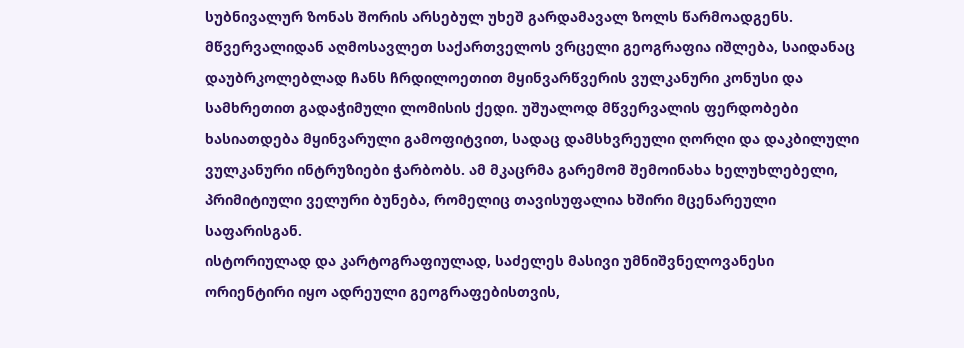სუბნივალურ ზონას შორის არსებულ უხეშ გარდამავალ ზოლს წარმოადგენს. მწვერვალიდან აღმოსავლეთ საქართველოს ვრცელი გეოგრაფია იშლება, საიდანაც დაუბრკოლებლად ჩანს ჩრდილოეთით მყინვარწვერის ვულკანური კონუსი და სამხრეთით გადაჭიმული ლომისის ქედი. უშუალოდ მწვერვალის ფერდობები ხასიათდება მყინვარული გამოფიტვით, სადაც დამსხვრეული ღორღი და დაკბილული ვულკანური ინტრუზიები ჭარბობს. ამ მკაცრმა გარემომ შემოინახა ხელუხლებელი, პრიმიტიული ველური ბუნება, რომელიც თავისუფალია ხშირი მცენარეული საფარისგან.
ისტორიულად და კარტოგრაფიულად, საძელეს მასივი უმნიშვნელოვანესი ორიენტირი იყო ადრეული გეოგრაფებისთვის,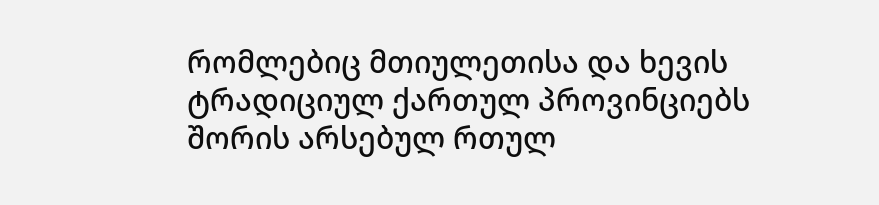რომლებიც მთიულეთისა და ხევის ტრადიციულ ქართულ პროვინციებს შორის არსებულ რთულ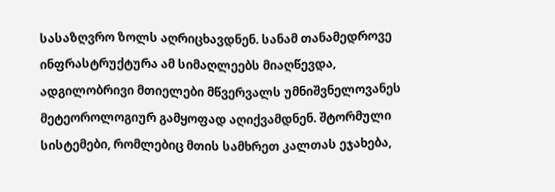სასაზღვრო ზოლს აღრიცხავდნენ. სანამ თანამედროვე ინფრასტრუქტურა ამ სიმაღლეებს მიაღწევდა, ადგილობრივი მთიელები მწვერვალს უმნიშვნელოვანეს მეტეოროლოგიურ გამყოფად აღიქვამდნენ. შტორმული სისტემები, რომლებიც მთის სამხრეთ კალთას ეჯახება,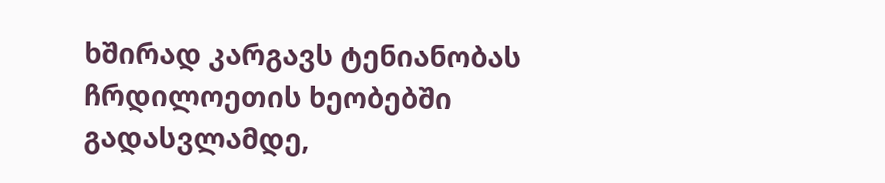ხშირად კარგავს ტენიანობას ჩრდილოეთის ხეობებში გადასვლამდე,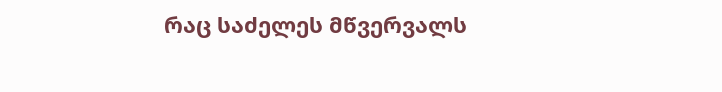რაც საძელეს მწვერვალს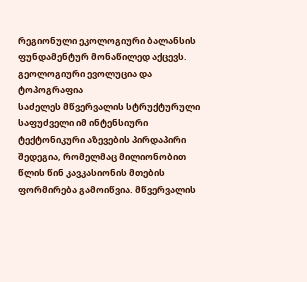რეგიონული ეკოლოგიური ბალანსის ფუნდამენტურ მონაწილედ აქცევს.
გეოლოგიური ევოლუცია და ტოპოგრაფია
საძელეს მწვერვალის სტრუქტურული საფუძველი იმ ინტენსიური ტექტონიკური აზევების პირდაპირი შედეგია, რომელმაც მილიონობით წლის წინ კავკასიონის მთების ფორმირება გამოიწვია. მწვერვალის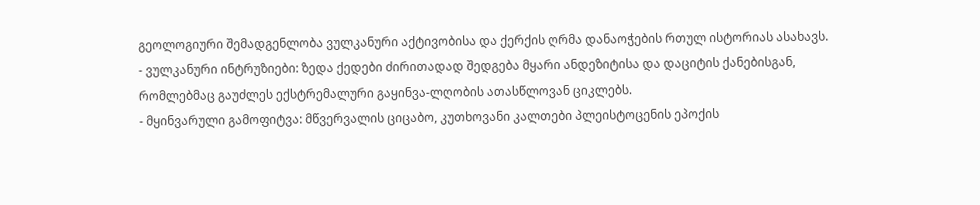გეოლოგიური შემადგენლობა ვულკანური აქტივობისა და ქერქის ღრმა დანაოჭების რთულ ისტორიას ასახავს.
- ვულკანური ინტრუზიები: ზედა ქედები ძირითადად შედგება მყარი ანდეზიტისა და დაციტის ქანებისგან, რომლებმაც გაუძლეს ექსტრემალური გაყინვა-ლღობის ათასწლოვან ციკლებს.
- მყინვარული გამოფიტვა: მწვერვალის ციცაბო, კუთხოვანი კალთები პლეისტოცენის ეპოქის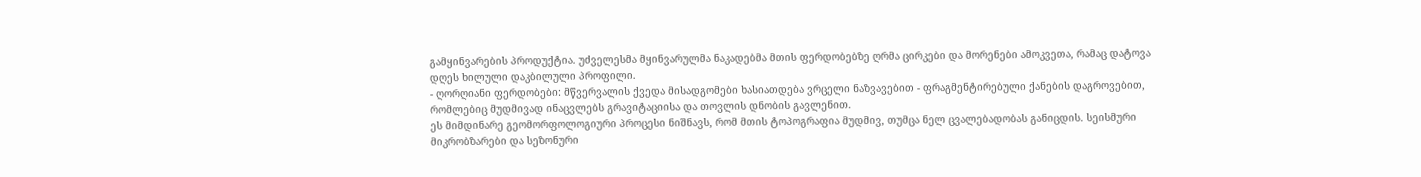გამყინვარების პროდუქტია. უძველესმა მყინვარულმა ნაკადებმა მთის ფერდობებზე ღრმა ცირკები და მორენები ამოკვეთა, რამაც დატოვა დღეს ხილული დაკბილული პროფილი.
- ღორღიანი ფერდობები: მწვერვალის ქვედა მისადგომები ხასიათდება ვრცელი ნაზვავებით - ფრაგმენტირებული ქანების დაგროვებით, რომლებიც მუდმივად ინაცვლებს გრავიტაციისა და თოვლის დნობის გავლენით.
ეს მიმდინარე გეომორფოლოგიური პროცესი ნიშნავს, რომ მთის ტოპოგრაფია მუდმივ, თუმცა ნელ ცვალებადობას განიცდის. სეისმური მიკრობზარები და სეზონური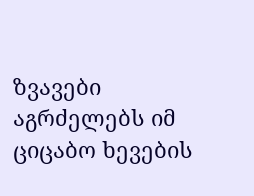ზვავები აგრძელებს იმ ციცაბო ხევების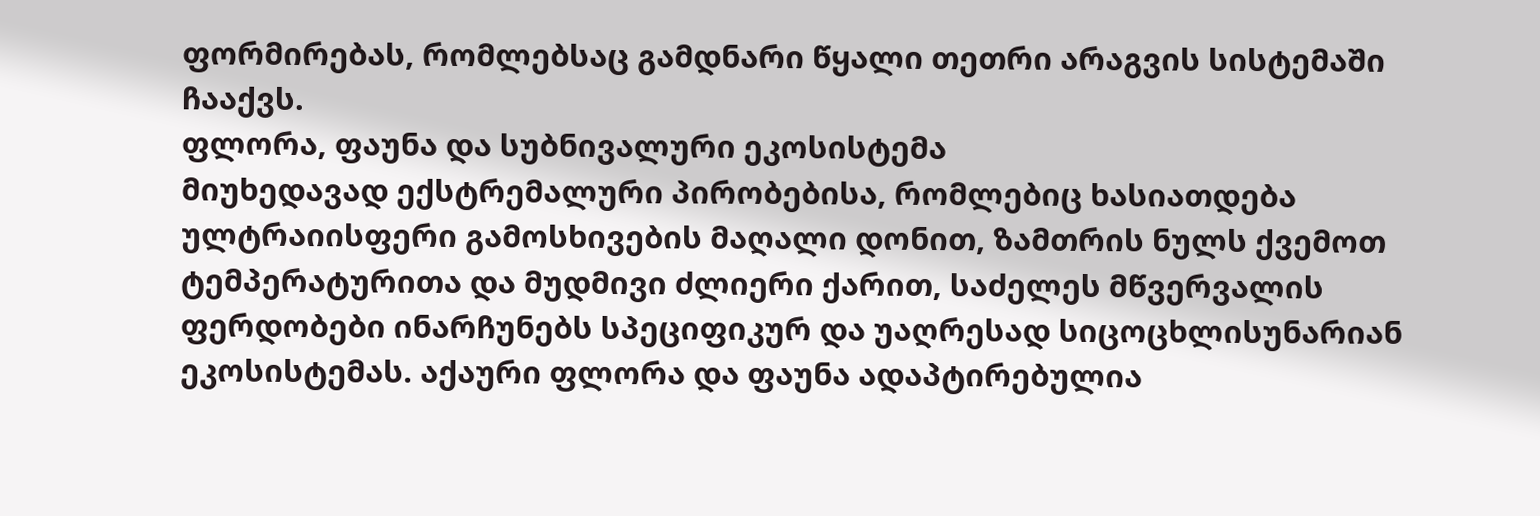ფორმირებას, რომლებსაც გამდნარი წყალი თეთრი არაგვის სისტემაში ჩააქვს.
ფლორა, ფაუნა და სუბნივალური ეკოსისტემა
მიუხედავად ექსტრემალური პირობებისა, რომლებიც ხასიათდება ულტრაიისფერი გამოსხივების მაღალი დონით, ზამთრის ნულს ქვემოთ ტემპერატურითა და მუდმივი ძლიერი ქარით, საძელეს მწვერვალის ფერდობები ინარჩუნებს სპეციფიკურ და უაღრესად სიცოცხლისუნარიან ეკოსისტემას. აქაური ფლორა და ფაუნა ადაპტირებულია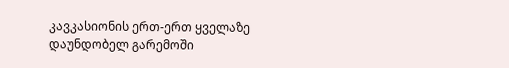კავკასიონის ერთ-ერთ ყველაზე დაუნდობელ გარემოში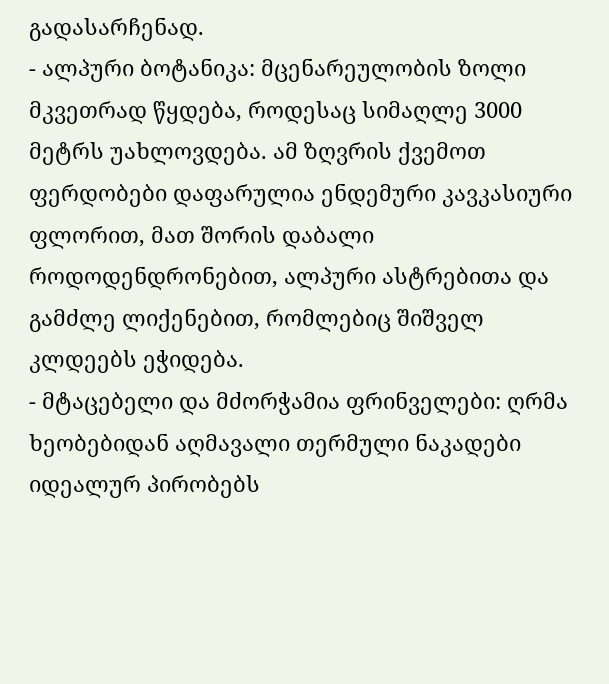გადასარჩენად.
- ალპური ბოტანიკა: მცენარეულობის ზოლი მკვეთრად წყდება, როდესაც სიმაღლე 3000 მეტრს უახლოვდება. ამ ზღვრის ქვემოთ ფერდობები დაფარულია ენდემური კავკასიური ფლორით, მათ შორის დაბალი როდოდენდრონებით, ალპური ასტრებითა და გამძლე ლიქენებით, რომლებიც შიშველ კლდეებს ეჭიდება.
- მტაცებელი და მძორჭამია ფრინველები: ღრმა ხეობებიდან აღმავალი თერმული ნაკადები იდეალურ პირობებს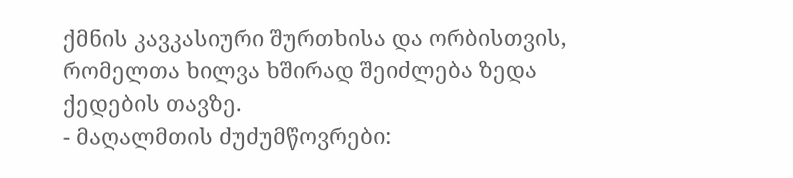ქმნის კავკასიური შურთხისა და ორბისთვის, რომელთა ხილვა ხშირად შეიძლება ზედა ქედების თავზე.
- მაღალმთის ძუძუმწოვრები: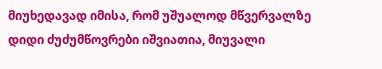მიუხედავად იმისა, რომ უშუალოდ მწვერვალზე დიდი ძუძუმწოვრები იშვიათია, მიუვალი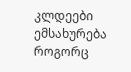კლდეები ემსახურება როგორც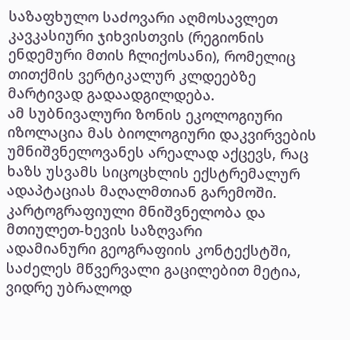საზაფხულო საძოვარი აღმოსავლეთ კავკასიური ჯიხვისთვის (რეგიონის ენდემური მთის ჩლიქოსანი), რომელიც თითქმის ვერტიკალურ კლდეებზე მარტივად გადაადგილდება.
ამ სუბნივალური ზონის ეკოლოგიური იზოლაცია მას ბიოლოგიური დაკვირვების უმნიშვნელოვანეს არეალად აქცევს, რაც ხაზს უსვამს სიცოცხლის ექსტრემალურ ადაპტაციას მაღალმთიან გარემოში.
კარტოგრაფიული მნიშვნელობა და მთიულეთ-ხევის საზღვარი
ადამიანური გეოგრაფიის კონტექსტში, საძელეს მწვერვალი გაცილებით მეტია, ვიდრე უბრალოდ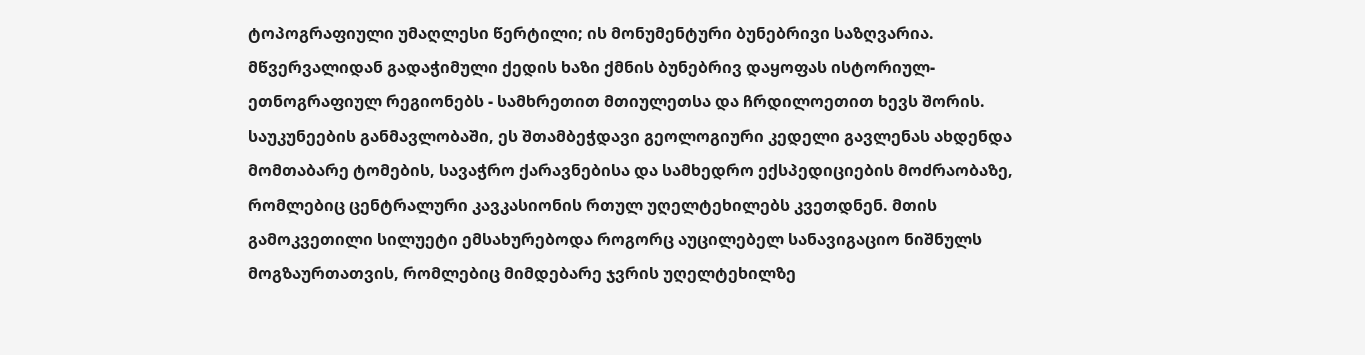ტოპოგრაფიული უმაღლესი წერტილი; ის მონუმენტური ბუნებრივი საზღვარია. მწვერვალიდან გადაჭიმული ქედის ხაზი ქმნის ბუნებრივ დაყოფას ისტორიულ-ეთნოგრაფიულ რეგიონებს - სამხრეთით მთიულეთსა და ჩრდილოეთით ხევს შორის.
საუკუნეების განმავლობაში, ეს შთამბეჭდავი გეოლოგიური კედელი გავლენას ახდენდა მომთაბარე ტომების, სავაჭრო ქარავნებისა და სამხედრო ექსპედიციების მოძრაობაზე, რომლებიც ცენტრალური კავკასიონის რთულ უღელტეხილებს კვეთდნენ. მთის გამოკვეთილი სილუეტი ემსახურებოდა როგორც აუცილებელ სანავიგაციო ნიშნულს მოგზაურთათვის, რომლებიც მიმდებარე ჯვრის უღელტეხილზე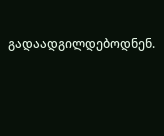გადაადგილდებოდნენ.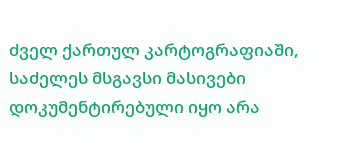ძველ ქართულ კარტოგრაფიაში, საძელეს მსგავსი მასივები დოკუმენტირებული იყო არა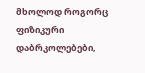მხოლოდ როგორც ფიზიკური დაბრკოლებები,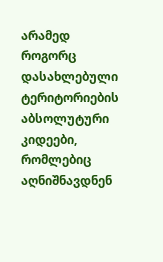არამედ როგორც დასახლებული ტერიტორიების აბსოლუტური კიდეები, რომლებიც აღნიშნავდნენ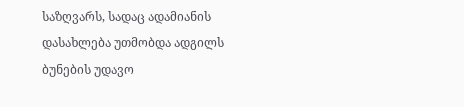საზღვარს, სადაც ადამიანის დასახლება უთმობდა ადგილს ბუნების უდავო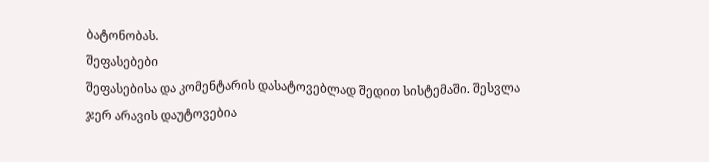ბატონობას.
შეფასებები
შეფასებისა და კომენტარის დასატოვებლად შედით სისტემაში. შესვლა
ჯერ არავის დაუტოვებია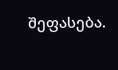შეფასება.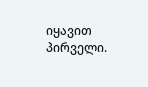იყავით პირველი.